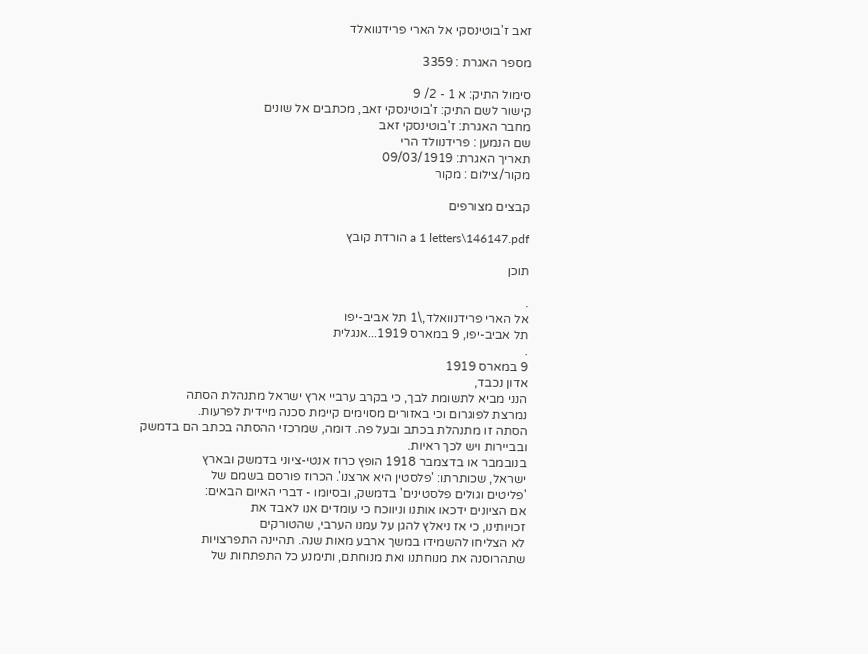זאב ז'בוטינסקי אל הארי פרידנוואלד

מספר האגרת : 3359

סימול התיק: א 1 - 2/ 9
קישור לשם התיק: ז'בוטינסקי זאב, מכתבים אל שונים
מחבר האגרת: ז'בוטינסקי זאב
שם הנמען : פרידנוולד הרי
תאריך האגרת: 09/03/1919
מקור/צילום : מקור

קבצים מצורפים

a 1 letters\146147.pdf הורדת קובץ

תוכן

.
אל הארי פרידנוואלד,\1 תל אביב-יפו
תל אביב-יפו, 9 במארס 1919...אנגלית
.
9 במארס 1919
אדון נכבד,
הנני מביא לתשומת לבך, כי בקרב ערביי ארץ ישראל מתנהלת הסתה
נמרצת לפוגרום וכי באזורים מסוימים קיימת סכנה מיידית לפרעות.
הסתה זו מתנהלת בכתב ובעל פה. דומה, שמרכזי ההסתה בכתב הם בדמשק
ובביירות ויש לכך ראיות.
בנובמבר או בדצמבר 1918 הופץ כרוז אנטי-ציוני בדמשק ובארץ
ישראל, שכותרתו: 'פלסטין היא ארצנו'. הכרוז פורסם בשמם של
'פליטים וגולים פלסטינים' בדמשק, ובסיומו - דברי האיום הבאים:
אם הציונים ידכאו אותנו וניווכח כי עומדים אנו לאבד את
זכויותינו, כי אז ניאלץ להגן על עמנו הערבי, שהטורקים
לא הצליחו להשמידו במשך ארבע מאות שנה. תהיינה התפרצויות
שתהרוסנה את מנוחתנו ואת מנוחתם, ותימנע כל התפתחות של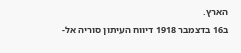הארץ.
ב16 בדצמבר 1918 דיווח העיתון סוריה אל-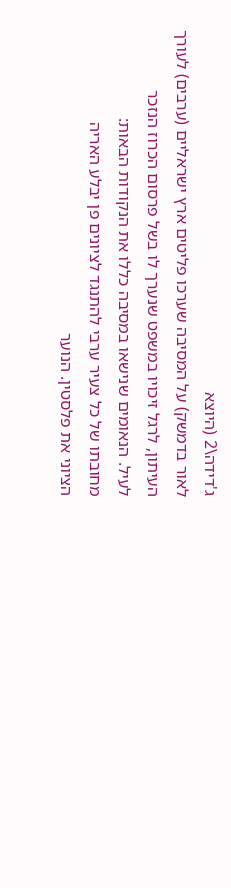ג'דידה\2 (היוצא
לאור בדמשק) על המסיבה שערכו פליטים ארץ ישראליים (ערבים) לעורך
העיתון, לרגל זיכויו במשפט שנערך לו בשל פרסום הכרוז הנזכר
לעיל. הנאומים שנישאו במסיבה כללו את הנקודות הבאות:
מחובתו של כל צעיר ערבי להתנגד לציונים פן יבלע האריה
הציוני את פלסטין. הנוער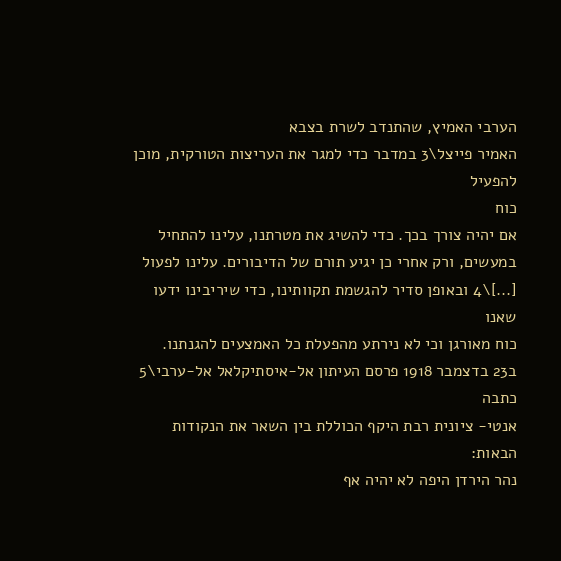הערבי האמיץ, שהתנדב לשרת בצבא
האמיר פייצל\3 במדבר כדי למגר את העריצות הטורקית, מוכן להפעיל
כוח
אם יהיה צורך בכך. כדי להשיג את מטרתנו, עלינו להתחיל
במעשים, ורק אחרי כן יגיע תורם של הדיבורים. עלינו לפעול
[...]\4 ובאופן סדיר להגשמת תקוותינו, כדי שיריבינו ידעו שאנו
כוח מאורגן וכי לא נירתע מהפעלת כל האמצעים להגנתנו.
ב23 בדצמבר 1918 פרסם העיתון אל-איסתיקלאל אל-ערבי\5 כתבה
אנטי- ציונית רבת היקף הכוללת בין השאר את הנקודות הבאות:
נהר הירדן היפה לא יהיה אף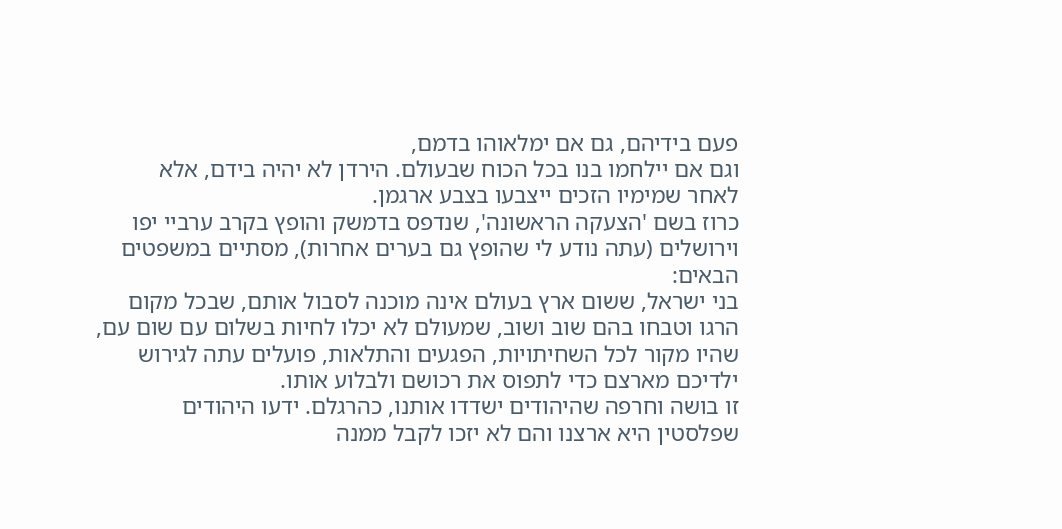פעם בידיהם, גם אם ימלאוהו בדמם,
וגם אם יילחמו בנו בכל הכוח שבעולם. הירדן לא יהיה בידם, אלא
לאחר שמימיו הזכים ייצבעו בצבע ארגמן.
כרוז בשם 'הצעקה הראשונה', שנדפס בדמשק והופץ בקרב ערביי יפו
וירושלים (עתה נודע לי שהופץ גם בערים אחרות), מסתיים במשפטים
הבאים:
בני ישראל, ששום ארץ בעולם אינה מוכנה לסבול אותם, שבכל מקום
הרגו וטבחו בהם שוב ושוב, שמעולם לא יכלו לחיות בשלום עם שום עם,
שהיו מקור לכל השחיתויות, הפגעים והתלאות, פועלים עתה לגירוש
ילדיכם מארצם כדי לתפוס את רכושם ולבלוע אותו.
זו בושה וחרפה שהיהודים ישדדו אותנו, כהרגלם. ידעו היהודים
שפלסטין היא ארצנו והם לא יזכו לקבל ממנה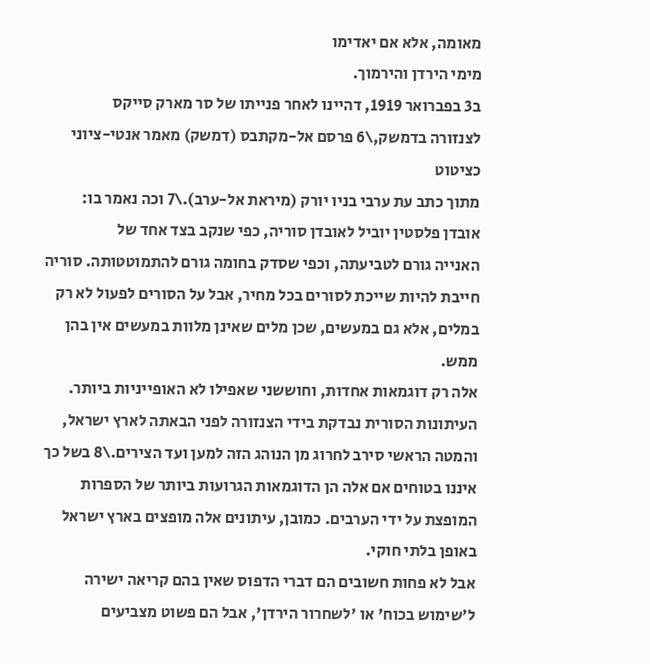מאומה, אלא אם יאדימו
מימי הירדן והירמוך.
ב3 בפברואר 1919, דהיינו לאחר פנייתו של סר מארק סייקס
לצנזורה בדמשק,\6 פרסם אל-מקתבס (דמשק) מאמר אנטי-ציוני כציטוט
מתוך כתב עת ערבי בניו יורק (מיראת אל-ערב).\7 וכה נאמר בו:
אובדן פלסטין יוביל לאובדן סוריה, כפי שנקב בצד אחד של
האנייה גורם לטביעתה, וכפי שסדק בחומה גורם להתמוטטותה. סוריה
חייבת להיות שייכת לסורים בכל מחיר, אבל על הסורים לפעול לא רק
במלים, אלא גם במעשים, שכן מלים שאינן מלוות במעשים אין בהן
ממש.
אלה רק דוגמאות אחדות, וחוששני שאפילו לא האופייניות ביותר.
העיתונות הסורית נבדקת בידי הצנזורה לפני הבאתה לארץ ישראל,
והמטה הראשי סירב לחרוג מן הנוהג הזה למען ועד הצירים.\8 בשל כך
איננו בטוחים אם אלה הן הדוגמאות הגרועות ביותר של הספרות
המופצת על ידי הערבים. כמובן, עיתונים אלה מופצים בארץ ישראל
באופן בלתי חוקי.
אבל לא פחות חשובים הם דברי הדפוס שאין בהם קריאה ישירה
ל'שימוש בכוח' או 'לשחרור הירדן', אבל הם פשוט מצביעים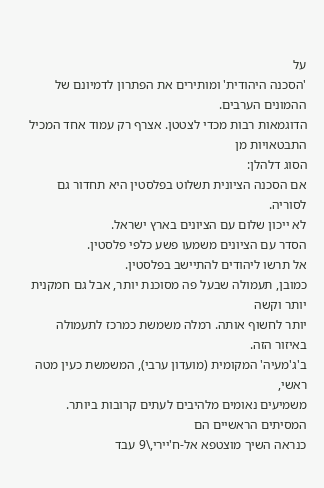על
'הסכנה היהודית' ומותירים את הפתרון לדמיונם של ההמונים הערבים.
הדוגמאות רבות מכדי לצטטן. אצרף רק עמוד אחד המכיל התבטאויות מן
הסוג דלהלן:
אם הסכנה הציונית תשלוט בפלסטין היא תחדור גם לסוריה.
לא ייכון שלום עם הציונים בארץ ישראל.
הסדר עם הציונים משמעו פשע כלפי פלסטין.
אל תרשו ליהודים להתיישב בפלסטין.
כמובן, תעמולה שבעל פה מסוכנת יותר, אבל גם חמקנית יותר וקשה
יותר לחשוף אותה. רמלה משמשת כמרכז לתעמולה באיזור הזה.
ב'ג'מעיה' המקומית (מועדון ערבי), המשמשת כעין מטה ראשי,
משמיעים נאומים מלהיבים לעתים קרובות ביותר. המסיתים הראשיים הם
כנראה השיך מוצטפא אל-ח'יירי,\9 עבד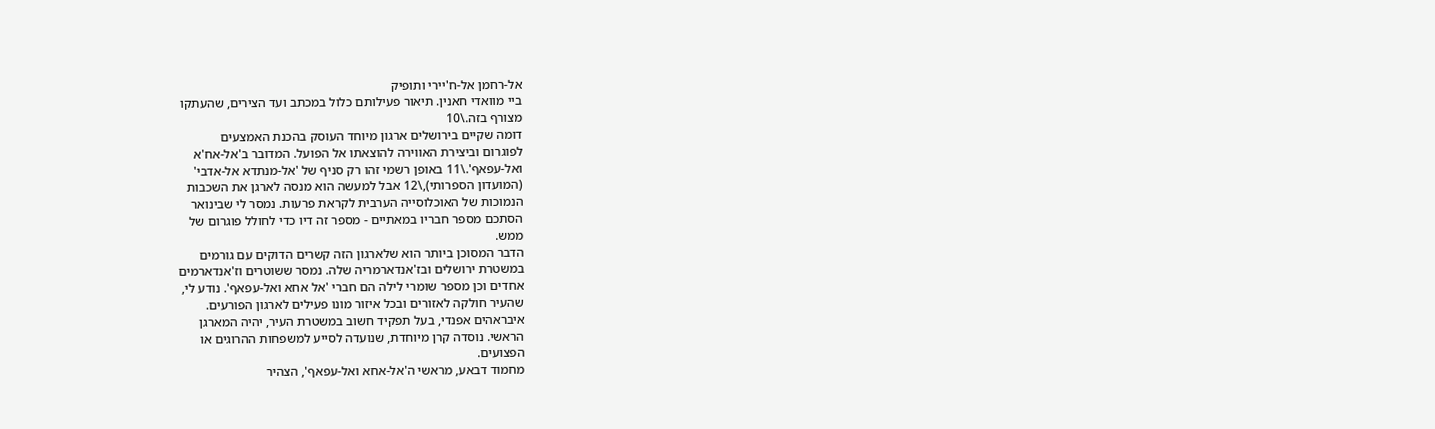אל-רחמן אל-ח'יירי ותופיק
ביי מוואדי חאנין. תיאור פעילותם כלול במכתב ועד הצירים, שהעתקו
מצורף בזה.\10
דומה שקיים בירושלים ארגון מיוחד העוסק בהכנת האמצעים
לפוגרום וביצירת האווירה להוצאתו אל הפועל. המדובר ב'אל-אח'א
ואל-עפאף'.\11 באופן רשמי זהו רק סניף של 'אל-מנתדא אל-אדבי'
(המועדון הספרותי),\12 אבל למעשה הוא מנסה לארגן את השכבות
הנמוכות של האוכלוסייה הערבית לקראת פרעות. נמסר לי שבינואר
הסתכם מספר חבריו במאתיים - מספר זה דיו כדי לחולל פוגרום של
ממש.
הדבר המסוכן ביותר הוא שלארגון הזה קשרים הדוקים עם גורמים
במשטרת ירושלים ובז'אנדארמריה שלה. נמסר ששוטרים וז'אנדארמים
אחדים וכן מספר שומרי לילה הם חברי 'אל אחא ואל-עפאף'. נודע לי,
שהעיר חולקה לאזורים ובכל איזור מונו פעילים לארגון הפורעים.
איבראהים אפנדי, בעל תפקיד חשוב במשטרת העיר, יהיה המארגן
הראשי. נוסדה קרן מיוחדת, שנועדה לסייע למשפחות ההרוגים או
הפצועים.
מחמוד דבאע, מראשי ה'אל-אחא ואל-עפאף', הצהיר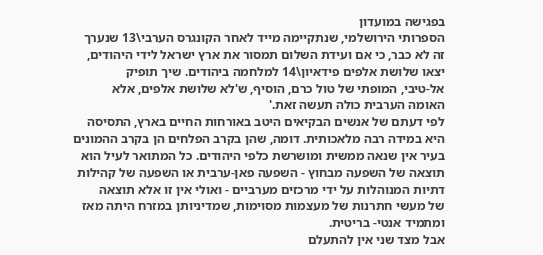בפגישה במועדון
הספרותי הירושלמי, שנתקיימה מייד לאחר הקונגרס הערבי\13 שנערך
זה לא כבר, כי אם ועידת השלום תמסור את ארץ ישראל לידי היהודים,
יצאו שלושת אלפים פידאיון\14 למלחמה ביהודים. שיך תופיק
אל-טיבי, המופתי של טול כרם, הוסיף, ש'לא שלושת אלפים, אלא
האומה הערבית כולה תעשה זאת.'
לפי דעתם של אנשים הבקיאים היטב באורחות החיים בארץ, התסיסה
היא במידה רבה מלאכותית. דומה, שהן בקרב הפלחים הן בקרב ההמונים
בעיר אין שנאה ממשית ומושרשת כלפי היהודים. כל המתואר לעיל הוא
תוצאה של השפעה מבחוץ - השפעה פאן-ערבית או השפעה של קהילות
דתיות המנוהלות על ידי מרכזים מערביים - ואולי אין זו אלא תוצאה
של מעשי חתרנות של מעצמות מסוימות, שמדיניותן במזרח היתה מאז
ומתמיד אנטי- בריטית.
אבל מצד שני אין להתעלם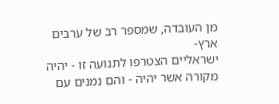מן העובדה, שמספר רב של ערבים ארץ-
ישראליים הצטרפו לתנועה זו - יהיה מקורה אשר יהיה - והם נמנים עם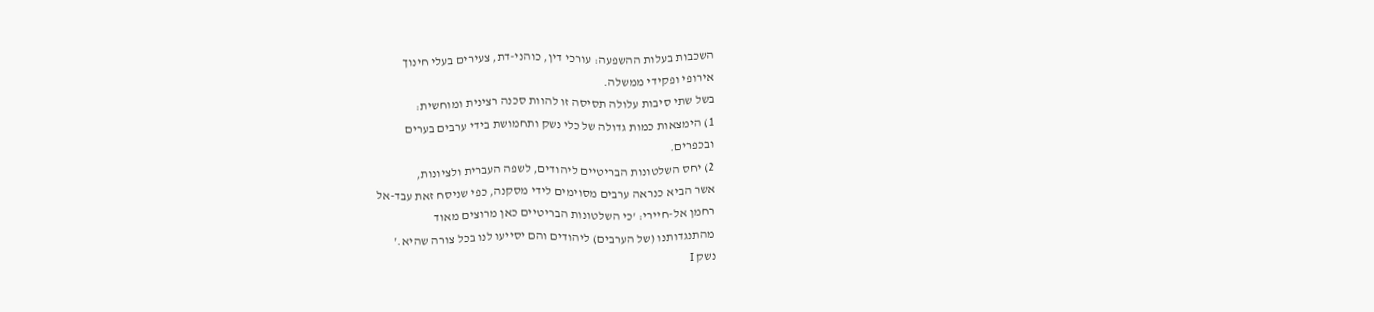השכבות בעלות ההשפעה: עורכי דין, כוהני-דת, צעירים בעלי חינוך
אירופי ופקידי ממשלה.
בשל שתי סיבות עלולה תסיסה זו להוות סכנה רצינית ומוחשית:
1) הימצאות כמות גדולה של כלי נשק ותחמושת בידי ערבים בערים
ובכפרים.
2) יחס השלטונות הבריטיים ליהודים, לשפה העברית ולציונות,
אשר הביא כנראה ערבים מסוימים לידי מסקנה, כפי שניסח זאת עבד-אל
רחמן אל-חיירי: 'כי השלטונות הבריטיים כאן מרוצים מאוד
מהתנגדותנו (של הערבים) ליהודים והם יסייעו לנו בכל צורה שהיא.'
נשק I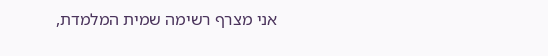אני מצרף רשימה שמית המלמדת,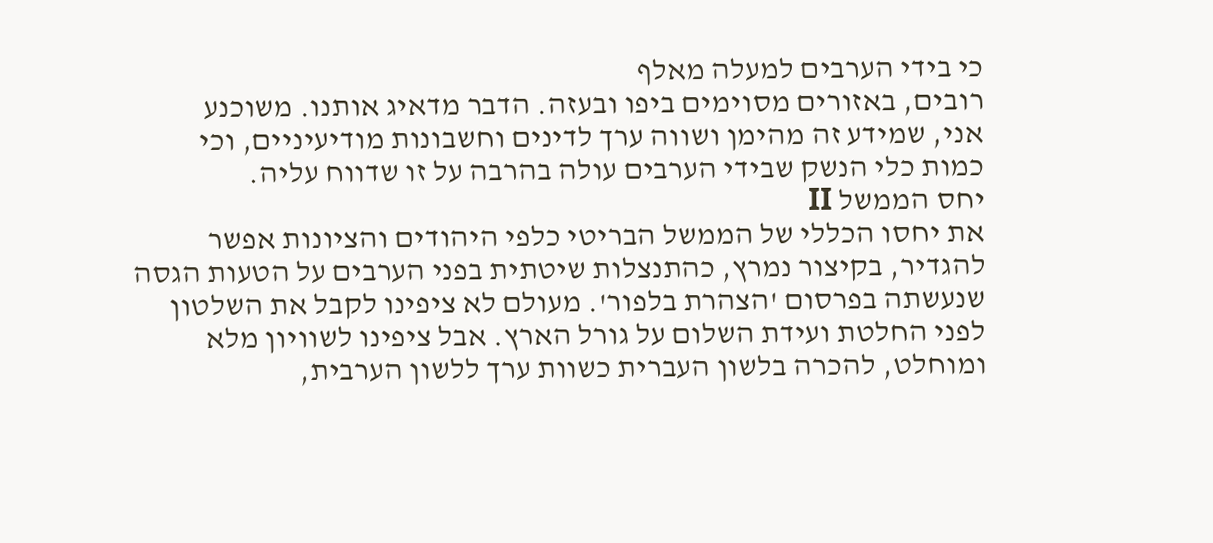כי בידי הערבים למעלה מאלף
רובים, באזורים מסוימים ביפו ובעזה. הדבר מדאיג אותנו. משוכנע
אני, שמידע זה מהימן ושווה ערך לדינים וחשבונות מודיעיניים, וכי
כמות כלי הנשק שבידי הערבים עולה בהרבה על זו שדווח עליה.
יחס הממשל II
את יחסו הכללי של הממשל הבריטי כלפי היהודים והציונות אפשר
להגדיר, בקיצור נמרץ, כהתנצלות שיטתית בפני הערבים על הטעות הגסה
שנעשתה בפרסום 'הצהרת בלפור'. מעולם לא ציפינו לקבל את השלטון
לפני החלטת ועידת השלום על גורל הארץ. אבל ציפינו לשוויון מלא
ומוחלט, להכרה בלשון העברית כשוות ערך ללשון הערבית,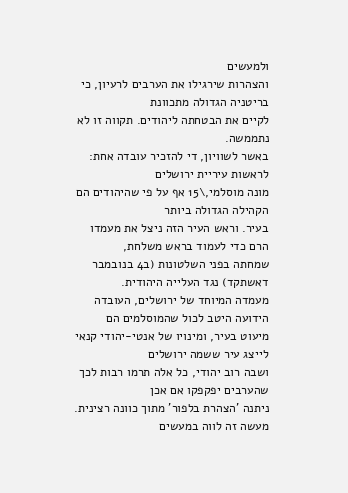ולמעשים
והצהרות שירגילו את הערבים לרעיון, כי בריטניה הגדולה מתכוונת
לקיים את הבטחתה ליהודים. תקווה זו לא נתממשה.
באשר לשוויון, די להזכיר עובדה אחת: לראשות עיריית ירושלים
מונה מוסלמי,\15 אף על פי שהיהודים הם הקהילה הגדולה ביותר
בעיר. וראש העיר הזה ניצל את מעמדו הרם כדי לעמוד בראש משלחת,
שמחתה בפני השלטונות (ב4 בנובמבר דאשתקד) נגד העלייה היהודית.
מעמדה המיוחד של ירושלים, העובדה הידועה היטב לכול שהמוסלמים הם
מיעוט בעיר, ומינויו של אנטי-יהודי קנאי לייצג עיר ששמה ירושלים
ושבה רוב יהודי, כל אלה תרמו רבות לכך שהערבים יפקפקו אם אכן
ניתנה 'הצהרת בלפור' מתוך כוונה רצינית. מעשה זה לווה במעשים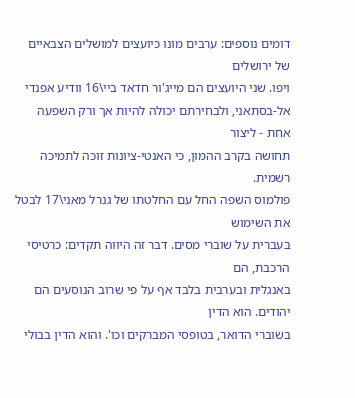דומים נוספים: ערבים מונו כיועצים למושלים הצבאיים של ירושלים
ויפו. שני היועצים הם מייג'ור חדאד ביי\16 וודיע אפנדי
אל-בסתאני, ולבחירתם יכולה להיות אך ורק השפעה אחת - ליצור
תחושה בקרב ההמון, כי האנטי-ציונות זוכה לתמיכה רשמית.
פולמוס השפה החל עם החלטתו של גנרל מאני\17 לבטל את השימוש
בעברית על שוברי מסים. דבר זה היווה תקדים: כרטיסי הרכבת, הם
באנגלית ובערבית בלבד אף על פי שרוב הנוסעים הם יהודים. הוא הדין
בשוברי הדואר, בטופסי המברקים וכו'. והוא הדין בבולי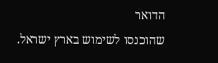הדואר
שהוכנסו לשימוש בארץ ישראל.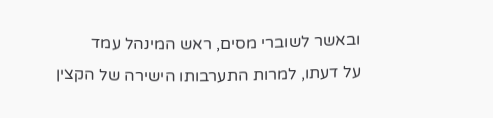ובאשר לשוברי מסים, ראש המינהל עמד
על דעתו, למרות התערבותו הישירה של הקצין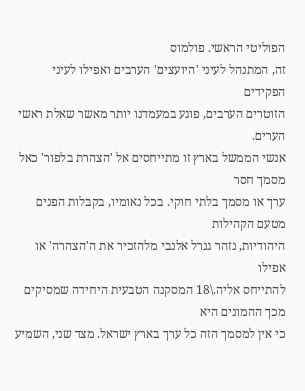הפוליטי הראשי. פולמוס
זה, המתנהל לעיני 'היועצים' הערבים ואפילו לעיני הפקידים
הזוטרים הערבים, פוגע במעמדנו יותר מאשר שאלת ראשי הערים.
אנשי הממשל בארץ זו מתייחסים אל 'הצהרת בלפור' כאל מסמך חסר
ערך או מסמך בלתי חוקי. בכל נאומיו, בקבלות הפנים מטעם הקהילות
היהודיות, נזהר גנרל אלנבי מלהזכיר את ה'הצהרה' או אפילו
להתייחס אליה.\18 המסקנה הטבעית היחידה שמסיקים מכך ההמונים היא
כי אין למסמך הזה כל ערך בארץ ישראל. מצד שני, השמיע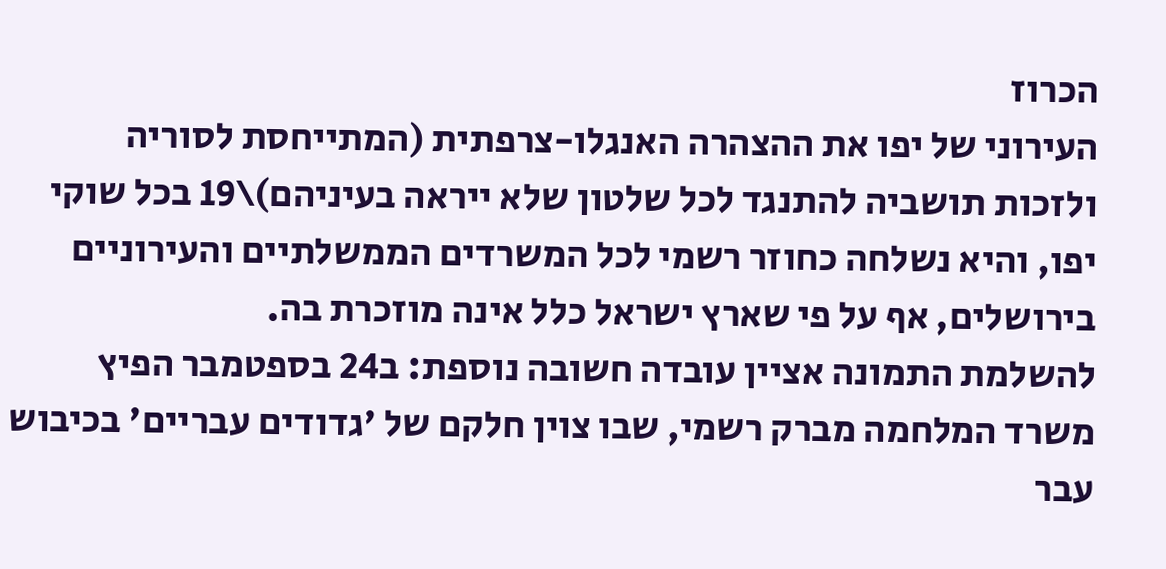הכרוז
העירוני של יפו את ההצהרה האנגלו-צרפתית (המתייחסת לסוריה
ולזכות תושביה להתנגד לכל שלטון שלא ייראה בעיניהם)\19 בכל שוקי
יפו, והיא נשלחה כחוזר רשמי לכל המשרדים הממשלתיים והעירוניים
בירושלים, אף על פי שארץ ישראל כלל אינה מוזכרת בה.
להשלמת התמונה אציין עובדה חשובה נוספת: ב24 בספטמבר הפיץ
משרד המלחמה מברק רשמי, שבו צוין חלקם של 'גדודים עבריים' בכיבוש
עבר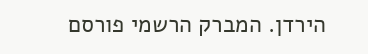הירדן. המברק הרשמי פורסם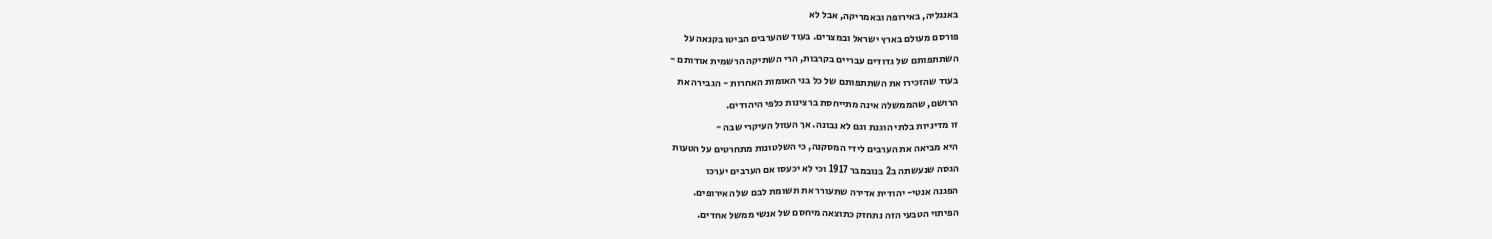באנגליה, באירופה ובאמריקה, אבל לא
פורסם מעולם בארץ ישראל ובמצרים. בעוד שהערבים הביטו בקנאה על
השתתפותם של גדודים עבריים בקרבות, הרי השתיקה הרשמית אודותם -
בעוד שהזכירו את השתתפותם של כל בני האומות האחרות - הגבירה את
הרושם, שהממשלה אינה מתייחסת ברצינות כלפי היהודים.
זו מדיניות בלתי הוגנת וגם לא נבונה. אך העוול העיקרי שבה -
היא מביאה את הערבים לידי המסקנה, כי השלטונות מתחרטים על הטעות
הגסה שנעשתה ב2 בנובמבר 1917 וכי לא יכעסו אם הערבים יערכו
הפגנה אנטי- יהודית אדירה שתעורר את תשומת לבם של האירופים.
הפיתוי הטבעי הזה נתחזק כתוצאה מיחסם של אנשי ממשל אחדים.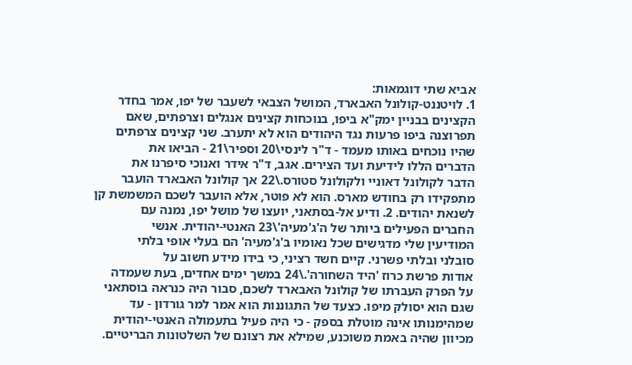אביא שתי דוגמאות:
1. לויטננט-קולונל האבארד, המושל הצבאי לשעבר של יפו, אמר בחדר
הקצינים בבניין ימק"א ביפו, בנוכחות קצינים אנגלים וצרפתים, שאם
תפרוצנה ביפו פרעות נגד היהודים הוא לא יתערב. שני קצינים צרפתים
שהיו נוכחים באותו מעמד - ד"ר לינסי\20 וספיר\21 - הביאו את
הדברים הללו לידיעת ועד הצירים. אגב, ד"ר אידר ואנוכי סיפרנו את
הדבר לקולונל דאוניי ולקולונל סטורס.\22 אך קולונל האבארד הועבר
מתפקידו רק בחודש מארס. הוא לא פוטר, אלא הועבר לשכם המשמשת קן
לשנאת יהודים. 2. ודיע אל-בסתאני, יועצו של מושל יפו, נמנה עם
החברים הפעילים ביותר של ה'ג'מעיה'\23 האנטי-יהודית. אנשי
המודיעין שלי מדגישים שכל נאומיו ב'ג'מעיה' הם בעלי אופי בלתי
סובלני ובלתי פשרני. קיים חשד רציני, כי בידו מידע חשוב על
אודות פרשת כרוז 'היד השחורה'.\24 במשך ימים אחדים, בעת שעמדה
על הפרק העברתו של קולונל האבארד לשכם, סבור היה כנראה בוסתאני
שגם הוא יסולק מיפו. כצעד של התגוננות הוא אמר למר גורדון - עד
שמהימנותו אינה מוטלת בספק - כי היה פעיל בתעמולה האנטי-יהודית
מכיוון שהיה באמת משוכנע, שמילא את רצונם של השלטונות הבריטיים.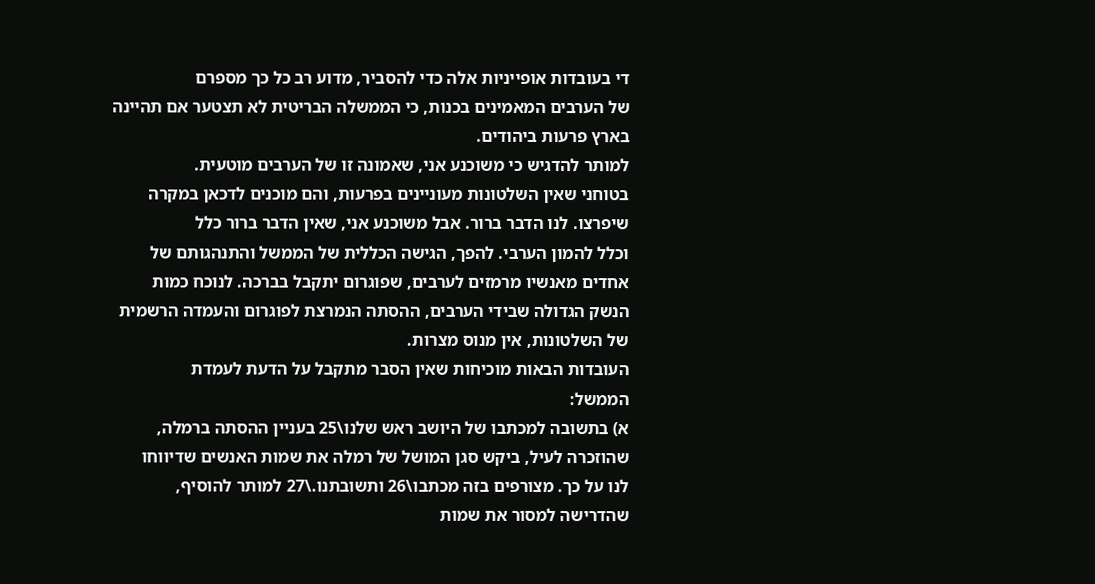די בעובדות אופייניות אלה כדי להסביר, מדוע רב כל כך מספרם
של הערבים המאמינים בכנות, כי הממשלה הבריטית לא תצטער אם תהיינה
בארץ פרעות ביהודים.
למותר להדגיש כי משוכנע אני, שאמונה זו של הערבים מוטעית.
בטוחני שאין השלטונות מעוניינים בפרעות, והם מוכנים לדכאן במקרה
שיפרצו. לנו הדבר ברור. אבל משוכנע אני, שאין הדבר ברור כלל
וכלל להמון הערבי. להפך, הגישה הכללית של הממשל והתנהגותם של
אחדים מאנשיו מרמזים לערבים, שפוגרום יתקבל בברכה. לנוכח כמות
הנשק הגדולה שבידי הערבים, ההסתה הנמרצת לפוגרום והעמדה הרשמית
של השלטונות, אין מנוס מצרות.
העובדות הבאות מוכיחות שאין הסבר מתקבל על הדעת לעמדת
הממשל:
א) בתשובה למכתבו של היושב ראש שלנו\25 בעניין ההסתה ברמלה,
שהוזכרה לעיל, ביקש סגן המושל של רמלה את שמות האנשים שדיווחו
לנו על כך. מצורפים בזה מכתבו\26 ותשובתנו.\27 למותר להוסיף,
שהדרישה למסור את שמות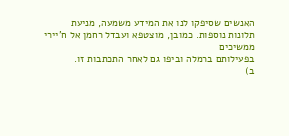האנשים שסיפקו לנו את המידע משמעה, מניעת
תלונות נוספות. כמובן, מוצטפא ועבדל רחמן אל ח'יירי ממשיכים
בפעילותם ברמלה וביפו גם לאחר התכתבות זו.
ב)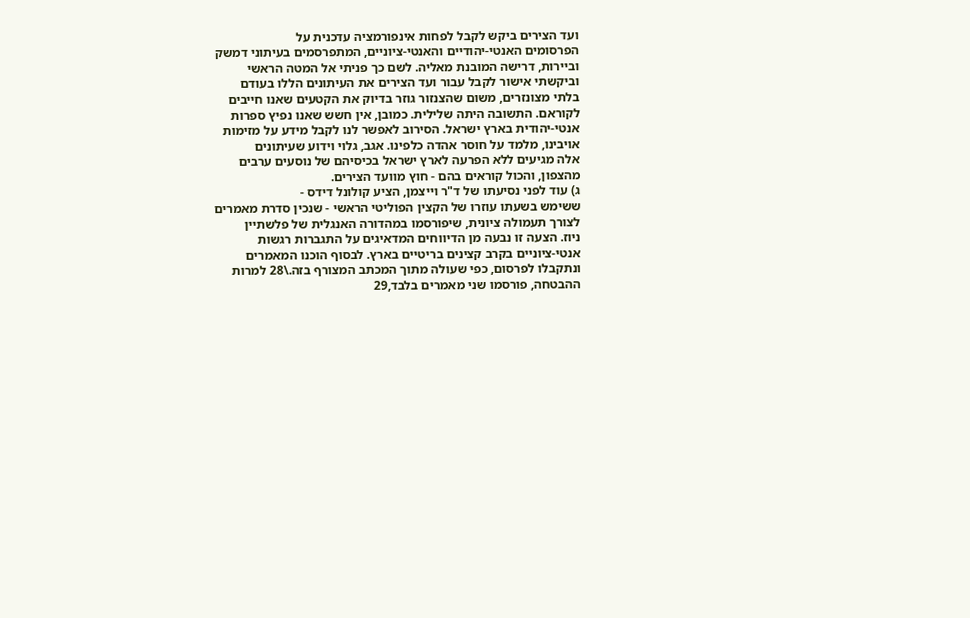ועד הצירים ביקש לקבל לפחות אינפורמציה עדכנית על
הפרסומים האנטי-יהודיים והאנטי-ציוניים, המתפרסמים בעיתוני דמשק
וביירות, דרישה המובנת מאליה. לשם כך פניתי אל המטה הראשי
וביקשתי אישור לקבל עבור ועד הצירים את העיתונים הללו בעודם
בלתי מצונזרים, משום שהצנזור גוזר בדיוק את הקטעים שאנו חייבים
לקוראם. התשובה היתה שלילית. כמובן, אין חשש שאנו נפיץ ספרות
אנטי-יהודית בארץ ישראל. הסירוב לאפשר לנו לקבל מידע על מזימות
אויבינו, מלמד על חוסר אהדה כלפינו. אגב, גלוי וידוע שעיתונים
אלה מגיעים ללא הפרעה לארץ ישראל בכיסיהם של נוסעים ערבים
מהצפון, והכול קוראים בהם - חוץ מוועד הצירים.
ג) עוד לפני נסיעתו של ד"ר וייצמן, הציע קולונל דידס -
ששימש בשעתו עוזרו של הקצין הפוליטי הראשי - שנכין סדרת מאמרים
לצורך תעמולה ציונית, שיפורסמו במהדורה האנגלית של פלשתיין
ניוז. הצעה זו נבעה מן הדיווחים המדאיגים על התגברות רגשות
אנטי-ציוניים בקרב קצינים בריטיים בארץ. לבסוף הוכנו המאמרים
ונתקבלו לפרסום, כפי שעולה מתוך המכתב המצורף בזה.\28 למרות
ההבטחה, פורסמו שני מאמרים בלבד,29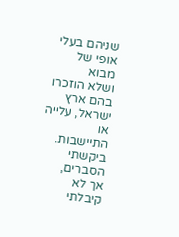שניהם בעלי אופי של מבוא
ושלא הוזכרו בהם ארץ ישראל, עלייה או התיישבות. ביקשתי הסברים,
אך לא קיבלתי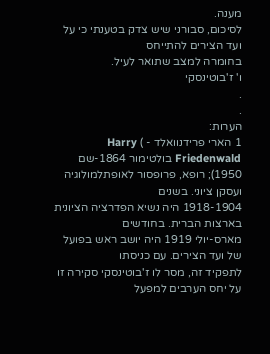מענה.
לסיכום, סבורני שיש צדק בטענתי כי על ועד הצירים להתייחס
בחומרה למצב שתואר לעיל.
ו' ז'בוטינסקי
.
.
הערות:
1 הארי פרידנוואלד - ) Harry Friedenwald בולטימור 1864-שם
1950); רופא, פרופסור לאופתלמולוגיה ועסקן ציוני. בשנים
1918-1904 היה נשיא הפדרציה הציונית בארצות הברית. בחודשים
מארס-יולי 1919 היה יושב ראש בפועל של ועד הצירים. עם כניסתו
לתפקיד זה, מסר לו ז'בוטינסקי סקירה זו על יחס הערבים למפעל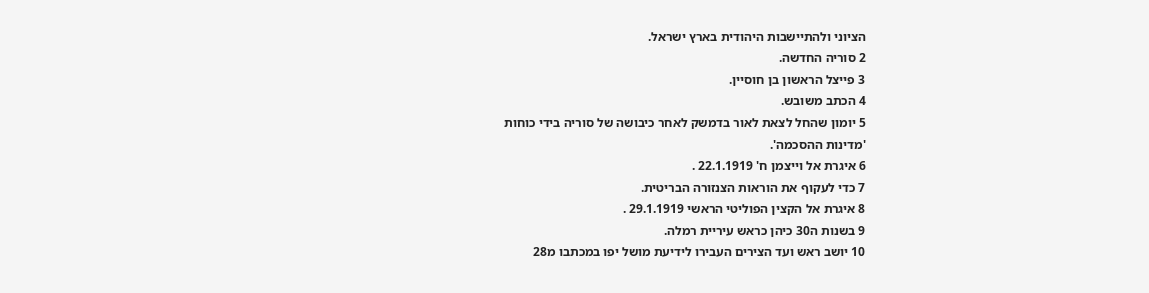הציוני ולהתיישבות היהודית בארץ ישראל.
2 סוריה החדשה.
3 פייצל הראשון בן חוסיין.
4 הכתב משובש.
5 יומון שהחל לצאת לאור בדמשק לאחר כיבושה של סוריה בידי כוחות
'מדינות ההסכמה'.
6 איגרת אל וייצמן ח' 22.1.1919 .
7 כדי לעקוף את הוראות הצנזורה הבריטית.
8 איגרת אל הקצין הפוליטי הראשי 29.1.1919 .
9 בשנות ה30 כיהן כראש עיריית רמלה.
10 יושב ראש ועד הצירים העבירו לידיעת מושל יפו במכתבו מ28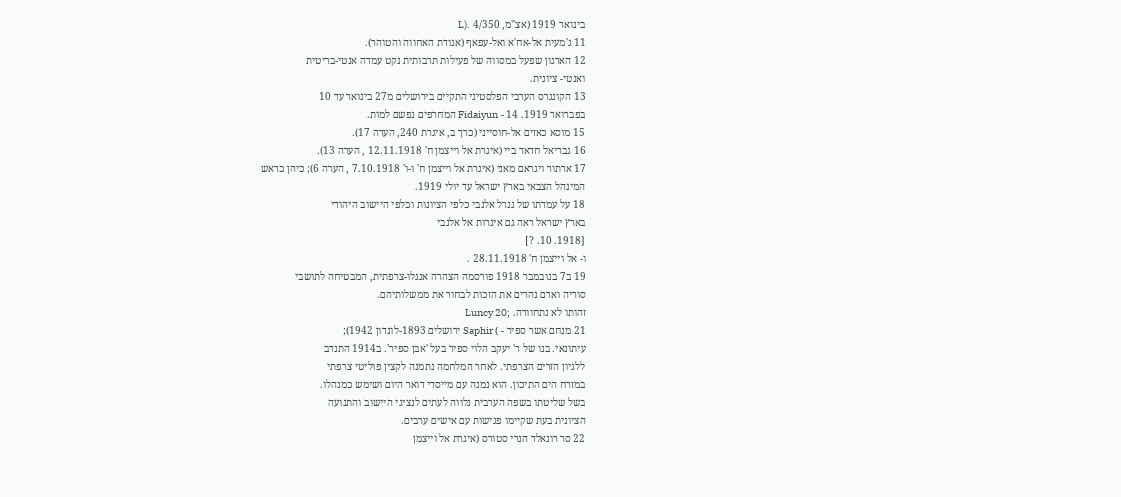בינואר 1919 (אצ"מ, 4/350 .(L
11 ג'מעית אל-אח'א ואל-עפאף (אגודת האחווה והטוהר).
12 הארגון שפעל במסווה של פעילות תרבותית נקט עמדה אנטי-בריטית
ואנטי- ציונית.
13 הקונגרס הערבי הפלסטיני התקיים בירושלים מ27 בינואר עד 10
בפברואר 1919. 14 - Fidaiyun המחרפים נפשם למות.
15 מוסא כאזים אל-חוסייני (כרך ב, איגרת 240, הערה 17).
16 גבריאל חדאד ביי (איגרת אל וייצמן ח' 12.11.1918 , הערה 13).
17 ארתור ויגראם מאני (איגרת אל וייצמן ח' ו-ו' 7.10.1918 , הערה 6); כיהן כראש
המינהל הצבאי בארץ ישראל עד יולי 1919.
18 על עמדתו של גנרל אלנבי כלפי הציונות וכלפי היישוב היהודי
בארץ ישראל ראה גם איגרות אל אלנבי
[1918. 10. ?]
ו- אל וייצמן ח' 28.11.1918 .
19 ב7 בנובמבר 1918 פורסמה הצהרה אנגלו-צרפתית, המבטיחה לתושבי
סוריה וארם נהרים את הזכות לבחור את ממשלותיהם.
זהותו לא נתחוורה. ;Luncy 20
21 מנחם אשר ספיר - ) Saphir ירושלים 1893-לונדון 1942);
עיתונאי. בנו של ר' יעקב הלוי ספיר בעל 'אבן ספיר'. ב1914 התנדב
ללגיון הזרים הצרפתי. לאחר המלחמה נתמנה לקצין פוליטי צרפתי
במזרח הים התיכון. הוא נמנה עם מייסדי דואר היום ושימש כמנהלו.
בשל שליטתו בשפה הערבית נלווה לעתים לנציגי היישוב והתנועה
הציונית בעת שקיימו פגישות עם אישים ערבים.
22 סר רונאלד הנרי סטורס (איגרת אל וייצמן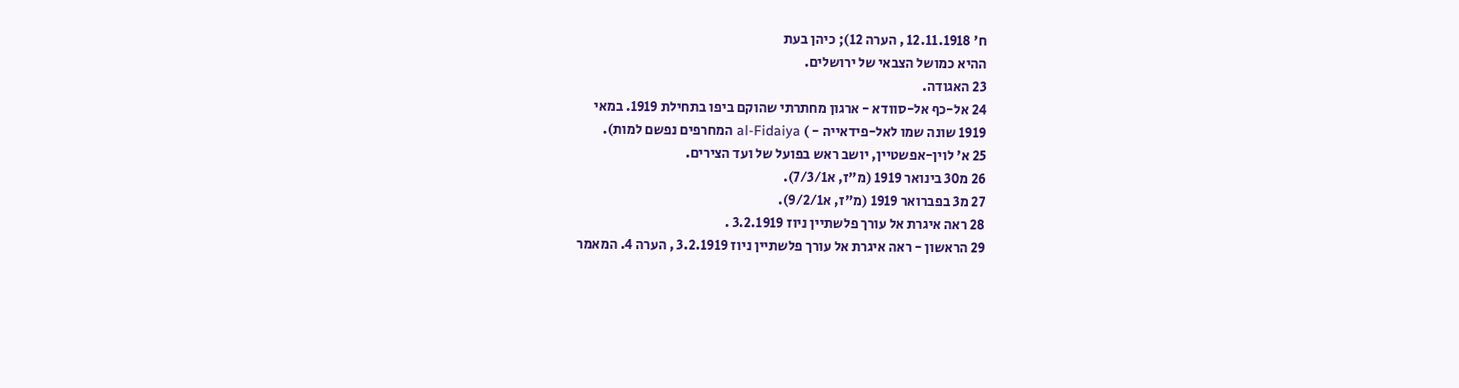ח' 12.11.1918 , הערה 12); כיהן בעת
ההיא כמושל הצבאי של ירושלים.
23 האגודה.
24 אל-כף אל-סוודא - ארגון מחתרתי שהוקם ביפו בתחילת 1919. במאי
1919 שונה שמו לאל-פידאייה - ) al-Fidaiya המחרפים נפשם למות).
25 א' לוין-אפשטיין, יושב ראש בפועל של ועד הצירים.
26 מ30 בינואר 1919 (מ"ז, א7/3/1).
27 מ3 בפברואר 1919 (מ"ז, א9/2/1).
28 ראה איגרת אל עורך פלשתיין ניוז 3.2.1919 .
29 הראשון - ראה איגרת אל עורך פלשתיין ניוז 3.2.1919 , הערה 4. המאמר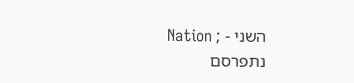השני - ; Nation
נתפרסם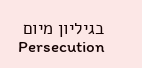בגיליון מיום Persecution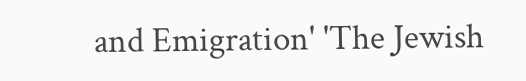and Emigration' 'The Jewish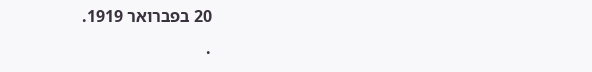20 בפברואר 1919.
.